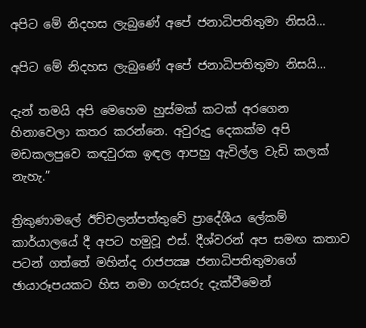අපිට මේ නිදහස ලැබුණේ අපේ ජනාධිපතිතුමා නිසයි...

අපිට මේ නිදහස ලැබුණේ අපේ ජනාධිපතිතුමා නිසයි...

දැන් තමයි අපි මෙහෙම හුස්මක් කටක් අරගෙන හිනාවෙලා කතර කරන්නෙ. අවුරුදු දෙකක්ම අපි මඩකලපුවෙ කඳවුරක ඉඳල ආපහු ඇවිල්ල වැඩි කලක් නැහැ.”

ත්‍රිකුණාමලේ ඊච්චලන්පත්තුවේ ප්‍රාදේශීය ලේකම් කාර්යාලයේ දී අපට හමුවූ එස්. දීශ්වරන් අප සමඟ කතාව පටන් ගත්තේ මහින්ද රාජපක්‍ෂ ජනාධිපතිතුමාගේ ඡායාරූපයකට හිස නමා ගරුසරු දැක්වීමෙන්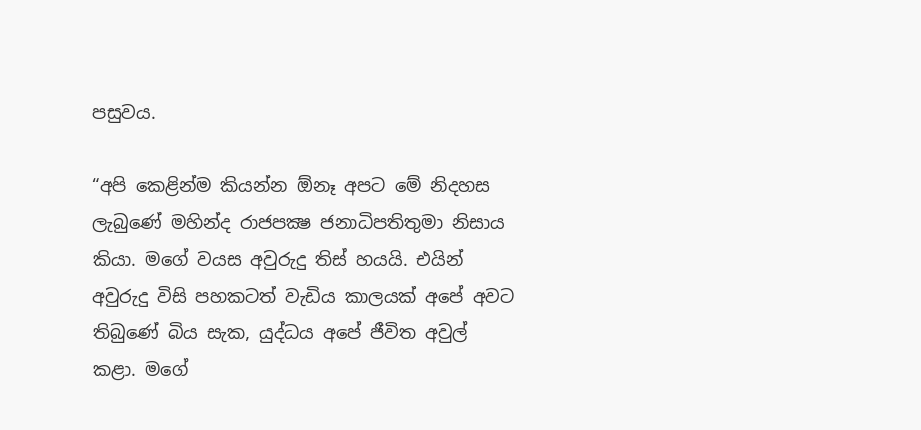පසුවය.

“අපි කෙළින්ම කියන්න ඕනෑ අපට මේ නිදහස ලැබුණේ මහින්ද රාජපක්‍ෂ ජනාධිපතිතුමා නිසාය කියා. මගේ වයස අවුරුදු තිස් හයයි. එයින් අවුරුදු විසි පහකටත් වැඩිය කාලයක් අපේ අවට තිබුණේ බිය සැක, යුද්ධය අපේ ජීවිත අවුල් කළා. මගේ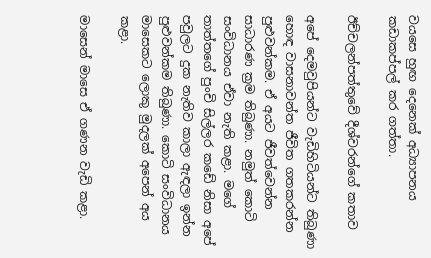වයසෙ හුඟ දෙනෙක් අධ්‍යාපනය කඩාකප්පල් කර ගත්තා.

ඊච්චලන්පත්තුවේ දීශ්වරන්ගේ කතාව

අපේ දෙමවුපියන්ට වැඩිහිටියන්ට තිබුණා හොඳ වාසනාවන්ත ජීවිත ගතකරන්න පුළුවන්කම. ඒ අයට ජීවත්වෙන්න සාධාරණ ක්‍රම තිබුණා. නමුත් කොටි සංවිධානය ඒවා නැති කළා. මගේ තාත්තගේ පුංචි සිල්ලර කඩේ නිසා අපේ පවුලට දුක නැතිව කාලා ඇඳලා ඉන්න පුළුවන්කම තිබුණා. කොටි සංවිධානය මාසෙකට ලොකු මුදලක් අපෙන් අය කළා.

මාසෙන් මාසෙ ඒ ගණන වැඩි කළා.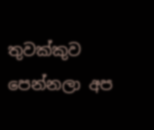තුවක්කුව පෙන්නලා අප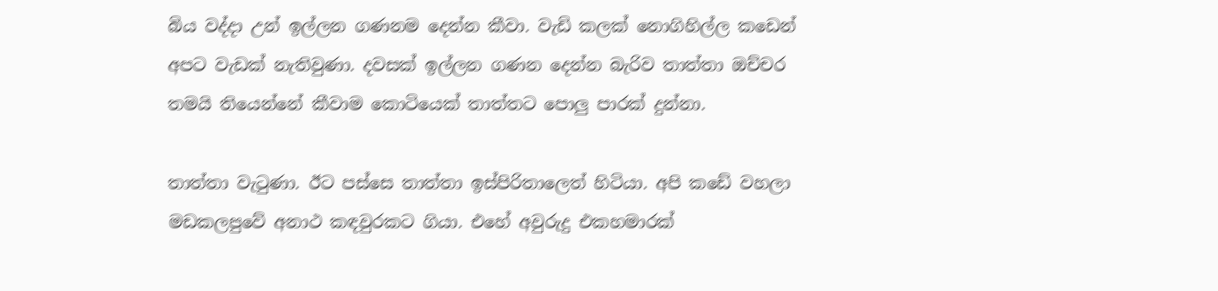බිය වද්දා උන් ඉල්ලන ගණනම දෙන්න කීවා. වැඩි කලක් නොගිහිල්ල කඩෙන් අපට වැඩක් නැතිවුණා. දවසක් ඉල්ලන ගණන දෙන්න බැරිව තාත්තා ඔච්චර තමයි තියෙන්නේ කීවාම කොටියෙක් තාත්තට පොලු පාරක් දුන්නා.

තාත්තා වැටුණා. ඊට පස්සෙ තාත්තා ඉස්පිරිතාලෙත් හිටියා. අපි කඩේ වහලා මඩකලපුවේ අනාථ කඳවුරකට ගියා. එහේ අවුරුදු එකහමාරක්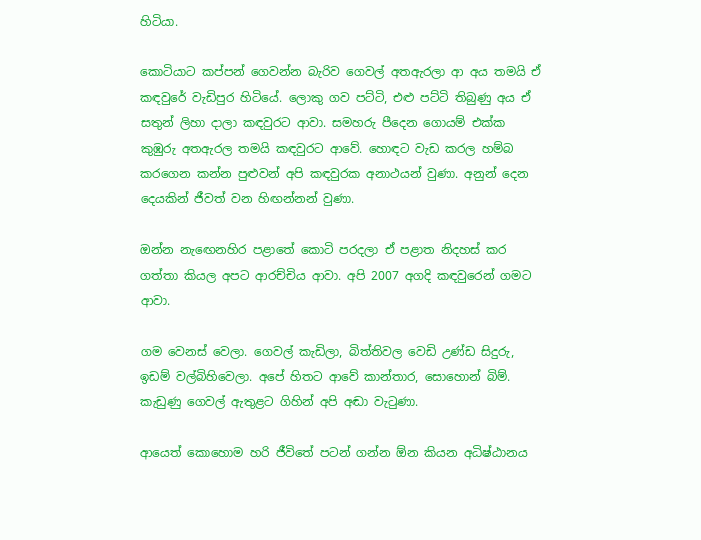හිටියා.

කොටියාට කප්පන් ගෙවන්න බැරිව ගෙවල් අතඇරලා ආ අය තමයි ඒ කඳවුරේ වැඩිපුර හිටියේ. ලොකු ගව පට්ටි, එළු පට්ටි තිබුණු අය ඒ සතුන් ලිහා දාලා කඳවුරට ආවා. සමහරු පීදෙන ගොයම් එක්ක කුඹුරු අතඇරල තමයි කඳවුරට ආවේ. හොඳට වැඩ කරල හම්බ කරගෙන කන්න පුළුවන් අපි කඳවුරක අනාථයන් වුණා. අනුන් දෙන දෙයකින් ජීවත් වන හිඟන්නන් වුණා.

ඔන්න නැඟෙනහිර පළාතේ කොටි පරදලා ඒ පළාත නිදහස් කර ගත්තා කියල අපට ආරච්චිය ආවා. අපි 2007 අගදි කඳවුරෙන් ගමට ආවා.

ගම වෙනස් වෙලා. ගෙවල් කැඩිලා, බිත්තිවල වෙඩි උණ්ඩ සිදුරු, ඉඩම් වල්බිහිවෙලා. අපේ හිතට ආවේ කාන්තාර, සොහොන් බිම්. කැඩුණු ගෙවල් ඇතුළට ගිහින් අපි අඬා වැටුණා.

ආයෙත් කොහොම හරි ජීවිතේ පටන් ගන්න ඕන කියන අධිෂ්ඨානය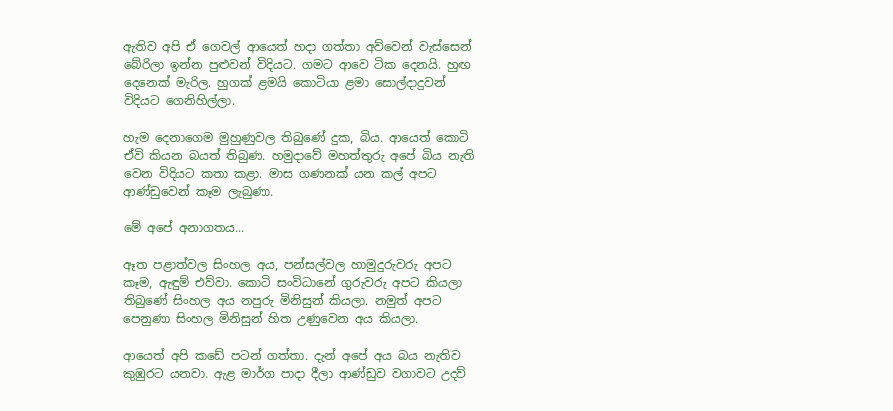ඇතිව අපි ඒ ගෙවල් ආයෙත් හදා ගත්තා අව්වෙන් වැස්සෙන් බේරිලා ඉන්න පුළුවන් විදියට. ගමට ආවෙ ටික දෙනයි. හුඟ දෙනෙක් මැරිල. හුගක් ළමයි කොටියා ළමා සොල්දාදුවන් විදියට ගෙනිහිල්ලා.

හැම දෙනාගෙම මුහුණුවල තිබුණේ දුක, බිය. ආයෙත් කොටි ඒවි කියන බයත් තිබුණ. හමුදාවේ මහත්තුරු අපේ බිය නැති වෙන විදියට කතා කළා. මාස ගණනක් යන කල් අපට ආණ්ඩුවෙන් කෑම ලැබුණා.

මේ අපේ අනාගතය...

ඈත පළාත්වල සිංහල අය, පන්සල්වල හාමුදුරුවරු අපට කෑම, ඇඳුම් එව්වා. කොටි සංවිධානේ ගුරුවරු අපට කියලා තිබුණේ සිංහල අය නපුරු මිනිසුන් කියලා. නමුත් අපට පෙනුණා සිංහල මිනිසුන් හිත උණුවෙන අය කියලා.

ආයෙත් අපි කඩේ පටන් ගත්තා. දැන් අපේ අය බය නැතිව කුඹුරට යනවා. ඇළ මාර්ග පාදා දීලා ආණ්ඩුව වගාවට උදව්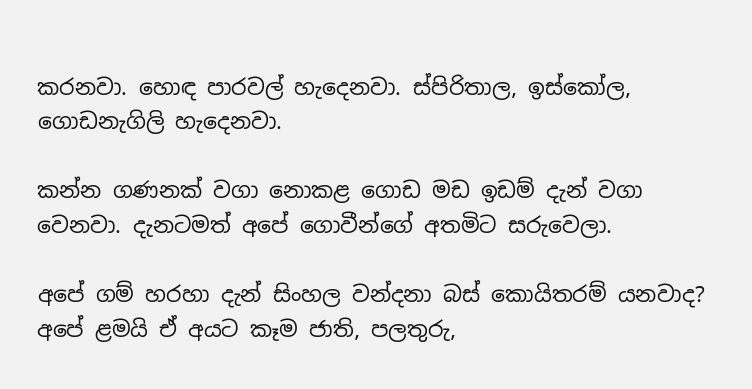කරනවා. හොඳ පාරවල් හැදෙනවා. ස්පිරිතාල, ඉස්කෝල, ගොඩනැගිලි හැදෙනවා.

කන්න ගණනක් වගා නොකළ ගොඩ මඩ ඉඩම් දැන් වගා වෙනවා. දැනටමත් අපේ ගොවීන්ගේ අතමිට සරුවෙලා.

අපේ ගම් හරහා දැන් සිංහල වන්දනා බස් කොයිතරම් යනවාද? අපේ ළමයි ඒ අයට කෑම ජාති, පලතුරු,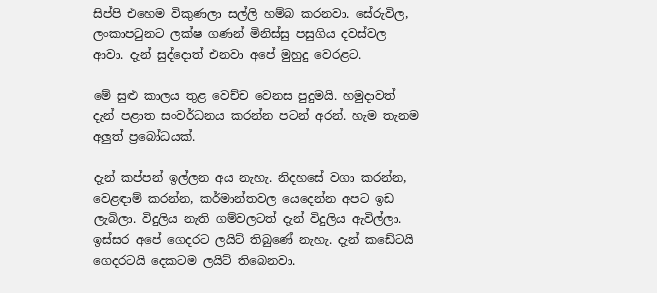සිප්පි එහෙම විකුණලා සල්ලි හම්බ කරනවා. සේරුවිල, ලංකාපටුනට ලක්ෂ ගණන් මිනිස්සු පසුගිය දවස්වල ආවා. දැන් සුද්දොත් එනවා අපේ මුහුදු වෙරළට.

මේ සුළු කාලය තුළ වෙච්ච වෙනස පුදුමයි. හමුදාවත් දැන් පළාත සංවර්ධනය කරන්න පටන් අරන්. හැම තැනම අලුත් ප්‍රබෝධයක්.

දැන් කප්පන් ඉල්ලන අය නැහැ. නිදහසේ වගා කරන්න, වෙළඳාම් කරන්න, කර්මාන්තවල යෙදෙන්න අපට ඉඩ ලැබිලා. විදුලිය නැති ගම්වලටත් දැන් විදුලිය ඇවිල්ලා. ඉස්සර අපේ ගෙදරට ලයිට් තිබුණේ නැහැ. දැන් කඩේටයි ගෙදරටයි දෙකටම ලයිට් තිබෙනවා.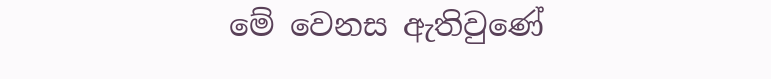මේ වෙනස ඇතිවුණේ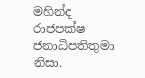මහින්ද රාජපක්ෂ ජනාධිපතිතුමා නිසා.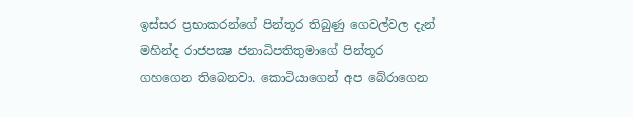ඉස්සර ප්‍රභාකරන්ගේ පින්තූර තිබුණු ගෙවල්වල දැන් මහින්ද රාජපක්‍ෂ ජනාධිපතිතුමාගේ පින්තූර ගහගෙන තිබෙනවා. කොටියාගෙන් අප බේරාගෙන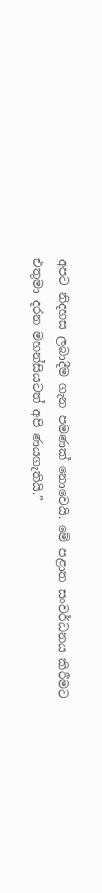අපට නිදහස ලබාදීම ගැන පමණක් නොවෙයි. මේ පළාත සංවර්ධනය කිරීමට එතුමා දරන මහන්සියටත් අපි ණයගැතියි.”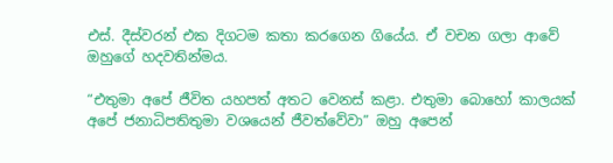එස්. දීස්වරන් එක දිගටම කතා කරගෙන ගියේය. ඒ වචන ගලා ආවේ ඔහුගේ හදවතින්මය.

“එතුමා අපේ ජීවිත යහපත් අතට වෙනස් කළා. එතුමා බොහෝ කාලයක් අපේ ජනාධිපතිතුමා වශයෙන් ජීවත්වේවා” ඔහු අපෙන්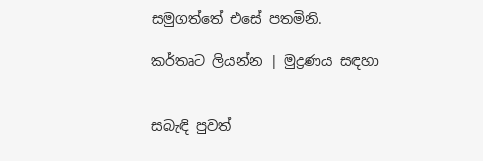සමුගත්තේ එසේ පතමිනි.

කර්තෘට ලියන්න | මුද්‍රණය සඳහා


සබැඳි පුවත්